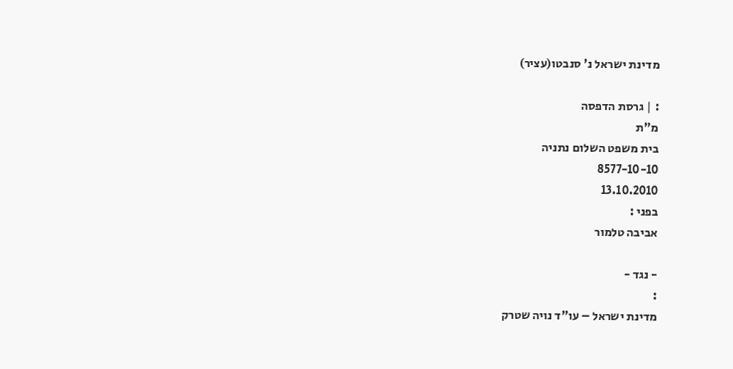מדינת ישראל נ' סנבטו(עציר)

: | גרסת הדפסה
מ"ת
בית משפט השלום נתניה
8577-10-10
13.10.2010
בפני :
אביבה טלמור

- נגד -
:
מדינת ישראל – עו"ד נויה שטרק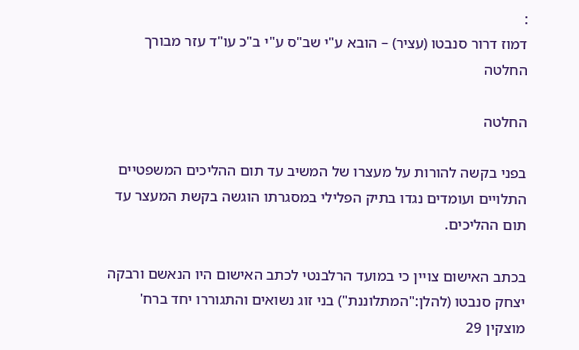:
דמוז דרור סנבטו (עציר) – הובא ע"י שב"ס ע"י ב"כ עו"ד עזר מבורך
החלטה

החלטה

בפני בקשה להורות על מעצרו של המשיב עד תום ההליכים המשפטיים התלויים ועומדים נגדו בתיק הפלילי במסגרתו הוגשה בקשת המעצר עד תום ההליכים.

בכתב האישום צויין כי במועד הרלבנטי לכתב האישום היו הנאשם ורבקה יצחק סנבטו (להלן:"המתלוננת") בני זוג נשואים והתגוררו יחד ברח' מוצקין 29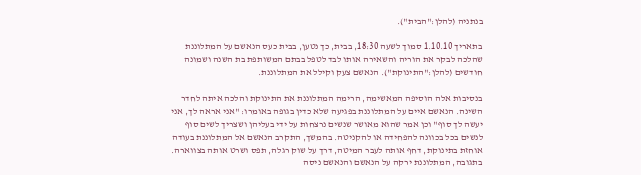בנתניה (להלן:"הבית").

בתאריך 1.10.10 סמוך לשעה 18:30, בבית, כך נטען, בבית כעס הנאשם על המתלוננת שהלכה לבקר את הוריה והשאירה אותו לבד לטפל בבתם המשותפת בת השנה ושמונה חודשים (להלן:"התינוקת"). הנאשם צעק וקילל את המתלוננת.

בנסיבות אלה הוסיפה המאשימה, הרימה המתלוננת את התינוקת והלכה איתה לחדר השינה. הנאשם איים על המתלוננת בפגיעה שלא כדין בגופה באומרו: "אני אראה לך, אני יעשה לך סוף" וכן אמר שהוא מאושר שנשים נרצחות על ידי בעליהן ושצריך לשים סוף לנשים בכל בכוונה להפחידה או להקניטה. בהמשך, התקרב הנאשם אל המתלוננת בעודה אוחזת בתינוקת, דחף אותה לעבר המיטה, דרך על שוק רגלה, תפס ושרט אותה בצווארה. בתגובה, המתלוננת ירקה על הנאשם והנאשם ניסה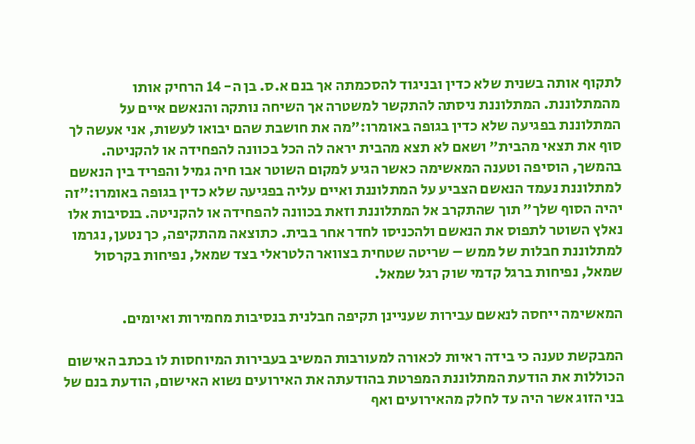לתקוף אותה בשנית שלא כדין ובניגוד להסכמתה אך בנם א.ס. בן ה- 14 הרחיק אותו מהמתלוננת. המתלוננת ניסתה להתקשר למשטרה אך השיחה נותקה והנאשם איים על המתלוננת בפגיעה שלא כדין בגופה באומרו:"מה את חושבת שהם יבואו לעשות, אני אעשה לך סוף את תצאי מהבית" ושאם לא תצא מהבית יראה לה הכל בכוונה להפחידה או להקניטה. בהמשך, הוסיפה וטענה המאשימה כאשר הגיע למקום השוטר אבו חיה גמיל והפריד בין הנאשם למתלוננת נעמד הנאשם הצביע על המתלוננת ואיים עליה בפגיעה שלא כדין בגופה באומרו:"זה יהיה הסוף שלך" תוך שהתקרב אל המתלוננת וזאת בכוונה להפחידה או להקניטה. בנסיבות אלו נאלץ השוטר לתפוס את הנאשם ולהכניסו לחדר אחר בבית. כתוצאה מהתקיפה, כך נטען, נגרמו למתלוננת חבלות של ממש – שריטה שטחית בצוואר הלטראלי בצד שמאל, נפיחות בקרסול שמאל, נפיחות ברגל קדמי שוק רגל שמאל.

המאשימה ייחסה לנאשם עבירות שעניינן תקיפה חבלנית בנסיבות מחמירות ואיומים.

המבקשת טענה כי בידה ראיות לכאורה למעורבות המשיב בעבירות המיוחסות לו בכתב האישום הכוללות את הודעת המתלוננת המפרטת בהודעתה את האירועים נשוא האישום, הודעת בנם של בני הזוג אשר היה עד לחלק מהאירועים ואף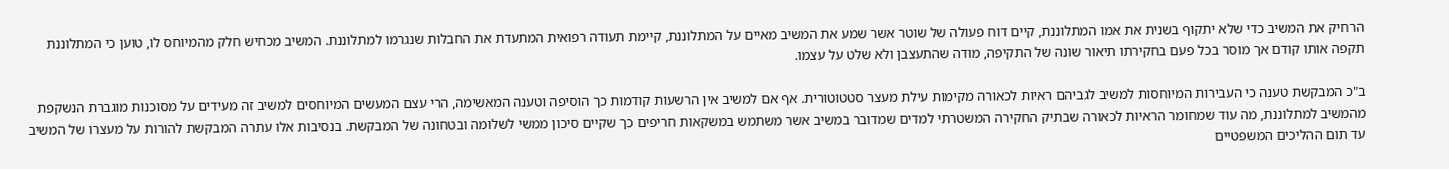הרחיק את המשיב כדי שלא יתקוף בשנית את אמו המתלוננת, קיים דוח פעולה של שוטר אשר שמע את המשיב מאיים על המתלוננת, קיימת תעודה רפואית המתעדת את החבלות שנגרמו למתלוננת. המשיב מכחיש חלק מהמיוחס לו, טוען כי המתלוננת תקפה אותו קודם אך מוסר בכל פעם בחקירתו תיאור שונה של התקיפה, מודה שהתעצבן ולא שלט על עצמו.

ב"כ המבקשת טענה כי העבירות המיוחסות למשיב לגביהם ראיות לכאורה מקימות עילת מעצר סטטוטורית. אף אם למשיב אין הרשעות קודמות כך הוסיפה וטענה המאשימה, הרי עצם המעשים המיוחסים למשיב זה מעידים על מסוכנות מוגברת הנשקפת מהמשיב למתלוננת, מה עוד שמחומר הראיות לכאורה שבתיק החקירה המשטרתי למדים שמדובר במשיב אשר משתמש במשקאות חריפים כך שקיים סיכון ממשי לשלומה ובטחונה של המבקשת. בנסיבות אלו עתרה המבקשת להורות על מעצרו של המשיב עד תום ההליכים המשפטיים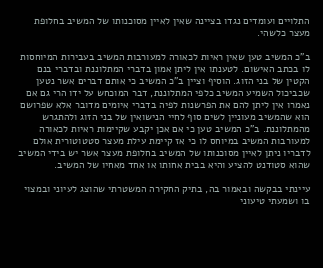התלויים ועומדים נגדו בציינה שאין לאיין מסוכנותו של המשיב בחלופת מעצר כלשהי.

ב"כ המשיב טען שאין ראיות לכאורה למעורבות המשיב בעבירות המיוחסות לו בכתב האישום. לטענתו אין ליתן אמון בדברי המתלוננת ובדברי בנם הקטין של בני הזוג. הוסיף וציין ב"כ המשיב כי אותם דברים אשר נטען שכביכול השמיע המשיב כלפי המתלוננת, דבר המוכחש על ידו הרי גם אם נאמרו אין ליתן להם את הפרשנות לפיה בדברי איומים מדובר אלא שפרושם הוא שהמשיב מעוניין לשים סוף לחיי הנישואין של בני הזוג ולהתגרש מהמתלוננת. ב"כ המשיב טען כי אם אכן יקבע שקיימות ראיות לכאורה למעורבות המשיב במיוחס לו כי אז קיימת עילת מעצר סטטוטורית אולם לדבריו ניתן לאיין מסוכנותו של המשיב בחלופת מעצר אשר יש בידי המשיב שהוא סטודנט להציע והיא בבית אחותו או אחד מאחיו של המשיב.

עיינתי בבקשה ובאמור בה, בתיק החקירה המשטרתי שהוצג לעיוני ובמצוי בו ושמעתי טיעוני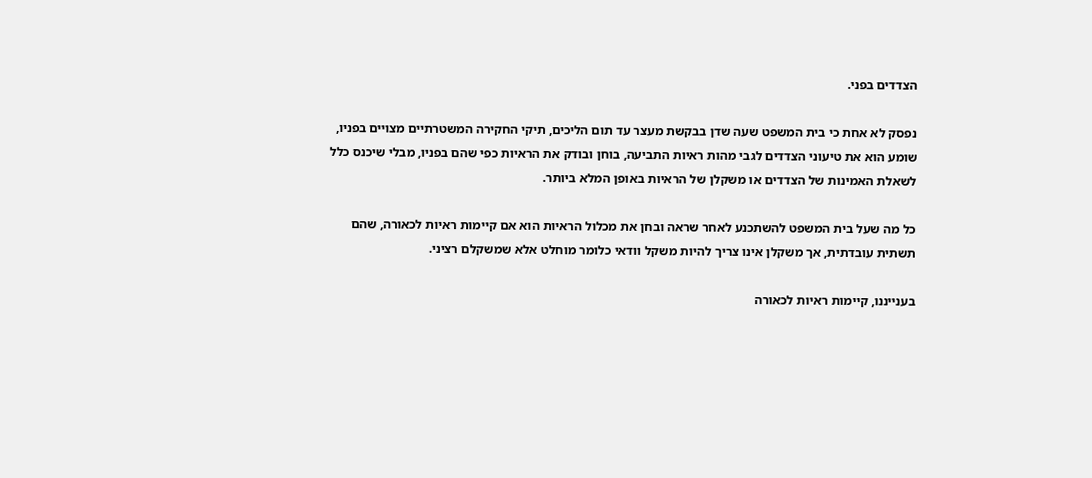הצדדים בפני.

נפסק לא אחת כי בית המשפט שעה שדן בבקשת מעצר עד תום הליכים, תיקי החקירה המשטרתיים מצויים בפניו, שומע הוא את טיעוני הצדדים לגבי מהות ראיות התביעה, בוחן ובודק את הראיות כפי שהם בפניו, מבלי שיכנס כלל לשאלת האמינות של הצדדים או משקלן של הראיות באופן המלא ביותר.

כל מה שעל בית המשפט להשתכנע לאחר שראה ובחן את מכלול הראיות הוא אם קיימות ראיות לכאורה, שהם תשתית עובדתית, אך משקלן אינו צריך להיות משקל וודאי כלומר מוחלט אלא שמשקלם רציני.

בענייננו, קיימות ראיות לכאורה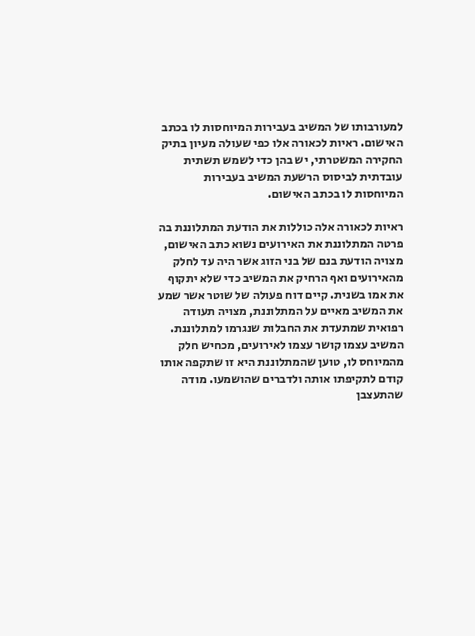למעורבותו של המשיב בעבירות המיוחסות לו בכתב האישום. ראיות לכאורה אלו כפי שעולה מעיון בתיק החקירה המשטרתי, יש בהן כדי לשמש תשתית עובדתית לביסוס הרשעת המשיב בעבירות המיוחסות לו בכתב האישום.

ראיות לכאורה אלה כוללות את הודעת המתלוננת בה פרטה המתלוננת את האירועים נשוא כתב האישום, מצויה הודעת בנם של בני הזוג אשר היה עד לחלק מהאירועים ואף הרחיק את המשיב כדי שלא יתקוף את אמו בשנית. קיים דוח פעולה של שוטר אשר שמע את המשיב מאיים על המתלוננת, מצויה תעודה רפואית שמתעדת את החבלות שנגרמו למתלוננת. המשיב עצמו קושר עצמו לאירועים, מכחיש חלק מהמיוחס לו, טוען שהמתלוננת היא זו שתקפה אותו קודם לתקיפתו אותה ולדברים שהושמעו. מודה שהתעצבן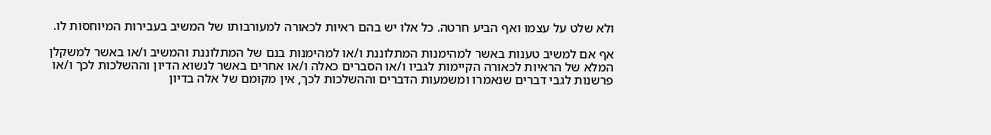ולא שלט על עצמו ואף הביע חרטה. כל אלו יש בהם ראיות לכאורה למעורבותו של המשיב בעבירות המיוחסות לו.

אף אם למשיב טענות באשר למהימנות המתלוננת ו/או למהימנות בנם של המתלוננת והמשיב ו/או באשר למשקלן המלא של הראיות לכאורה הקיימות לגביו ו/או הסברים כאלה ו/או אחרים באשר לנשוא הדיון וההשלכות לכך ו/או פרשנות לגבי דברים שנאמרו ומשמעות הדברים וההשלכות לכך, אין מקומם של אלה בדיון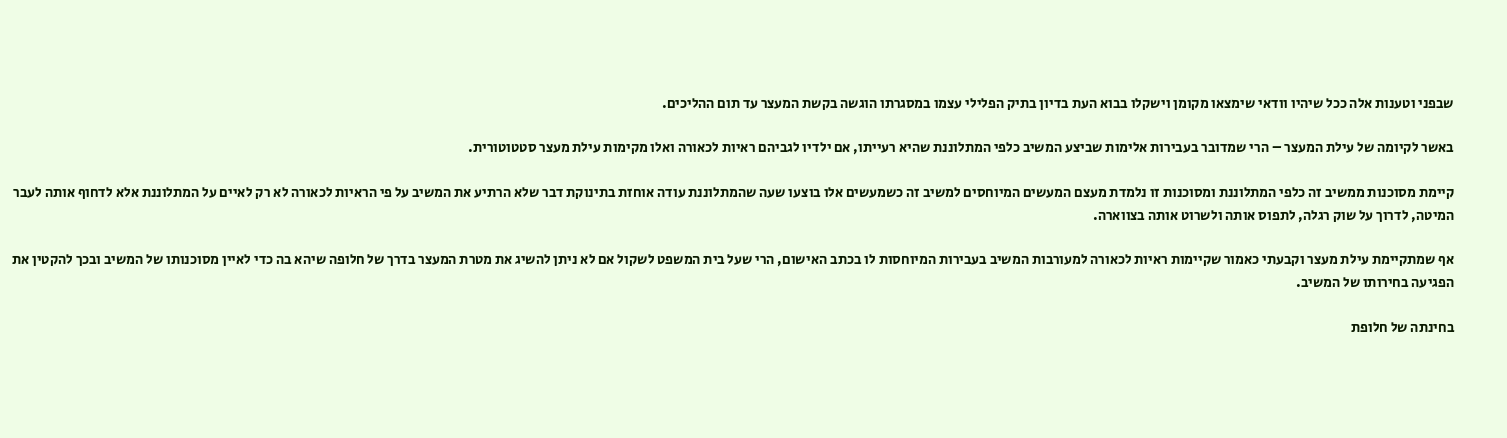שבפני וטענות אלה ככל שיהיו וודאי שימצאו מקומן וישקלו בבוא העת בדיון בתיק הפלילי עצמו במסגרתו הוגשה בקשת המעצר עד תום ההליכים.

באשר לקיומה של עילת המעצר – הרי שמדובר בעבירות אלימות שביצע המשיב כלפי המתלוננת שהיא רעייתו, אם ילדיו לגביהם ראיות לכאורה ואלו מקימות עילת מעצר סטטוטורית.

קיימת מסוכנות ממשיב זה כלפי המתלוננת ומסוכנות זו נלמדת מעצם המעשים המיוחסים למשיב זה כשמעשים אלו בוצעו שעה שהמתלוננת עודה אוחזת בתינוקת דבר שלא הרתיע את המשיב על פי הראיות לכאורה לא רק לאיים על המתלוננת אלא לדחוף אותה לעבר המיטה, לדרוך על שוק רגלה, לתפוס אותה ולשרוט אותה בצווארה.

אף שמתקיימת עילת מעצר וקבעתי כאמור שקיימות ראיות לכאורה למעורבות המשיב בעבירות המיוחסות לו בכתב האישום, הרי שעל בית המשפט לשקול אם לא ניתן להשיג את מטרת המעצר בדרך של חלופה שיהא בה כדי לאיין מסוכנותו של המשיב ובכך להקטין את הפגיעה בחירותו של המשיב.

בחינתה של חלופת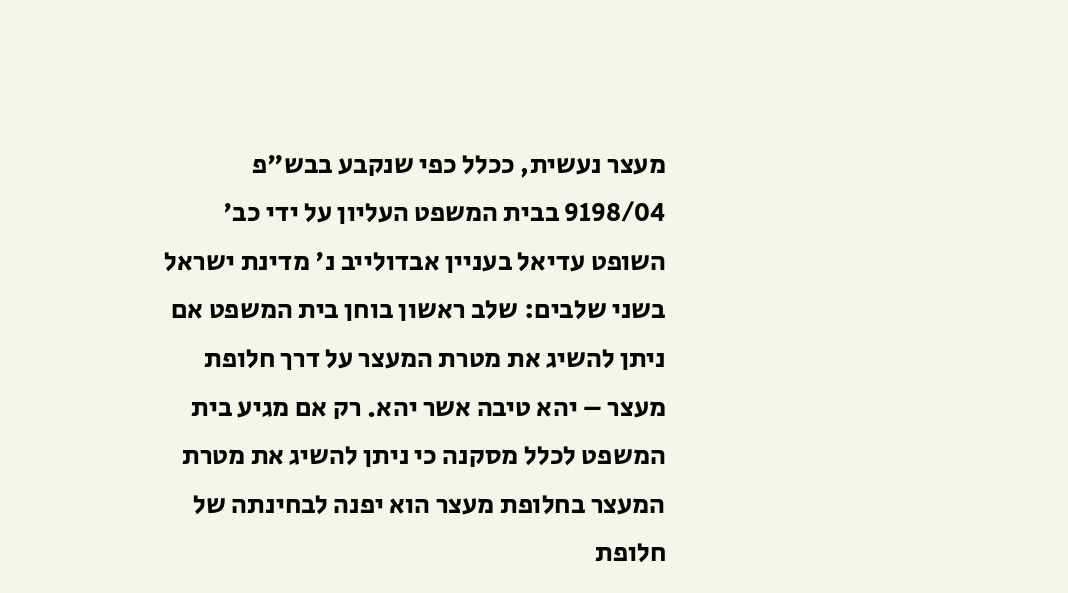מעצר נעשית, ככלל כפי שנקבע בבש"פ 9198/04 בבית המשפט העליון על ידי כב' השופט עדיאל בעניין אבדולייב נ' מדינת ישראל בשני שלבים: שלב ראשון בוחן בית המשפט אם ניתן להשיג את מטרת המעצר על דרך חלופת מעצר – יהא טיבה אשר יהא. רק אם מגיע בית המשפט לכלל מסקנה כי ניתן להשיג את מטרת המעצר בחלופת מעצר הוא יפנה לבחינתה של חלופת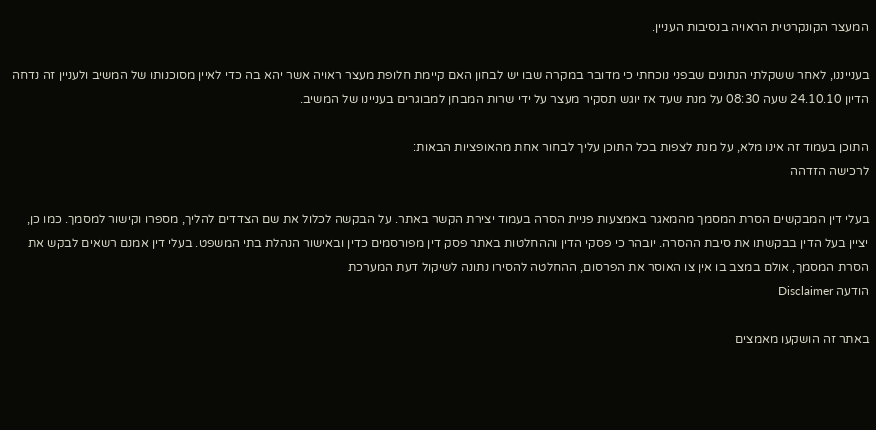המעצר הקונקרטית הראויה בנסיבות העניין.

בענייננו, לאחר ששקלתי הנתונים שבפני נוכחתי כי מדובר במקרה שבו יש לבחון האם קיימת חלופת מעצר ראויה אשר יהא בה כדי לאיין מסוכנותו של המשיב ולעניין זה נדחה הדיון 24.10.10 שעה 08:30 על מנת שעד אז יוגש תסקיר מעצר על ידי שרות המבחן למבוגרים בעניינו של המשיב.

התוכן בעמוד זה אינו מלא, על מנת לצפות בכל התוכן עליך לבחור אחת מהאופציות הבאות:
לרכישה הזדהה

בעלי דין המבקשים הסרת המסמך מהמאגר באמצעות פניית הסרה בעמוד יצירת הקשר באתר. על הבקשה לכלול את שם הצדדים להליך, מספרו וקישור למסמך. כמו כן, יציין בעל הדין בבקשתו את סיבת ההסרה. יובהר כי פסקי הדין וההחלטות באתר פסק דין מפורסמים כדין ובאישור הנהלת בתי המשפט. בעלי דין אמנם רשאים לבקש את הסרת המסמך, אולם במצב בו אין צו האוסר את הפרסום, ההחלטה להסירו נתונה לשיקול דעת המערכת
הודעה Disclaimer

באתר זה הושקעו מאמצים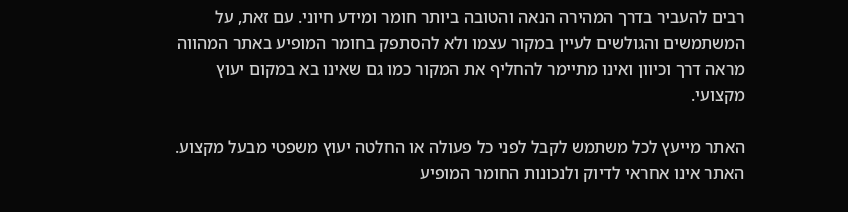רבים להעביר בדרך המהירה הנאה והטובה ביותר חומר ומידע חיוני. עם זאת, על המשתמשים והגולשים לעיין במקור עצמו ולא להסתפק בחומר המופיע באתר המהווה מראה דרך וכיוון ואינו מתיימר להחליף את המקור כמו גם שאינו בא במקום יעוץ מקצועי.

האתר מייעץ לכל משתמש לקבל לפני כל פעולה או החלטה יעוץ משפטי מבעל מקצוע. האתר אינו אחראי לדיוק ולנכונות החומר המופיע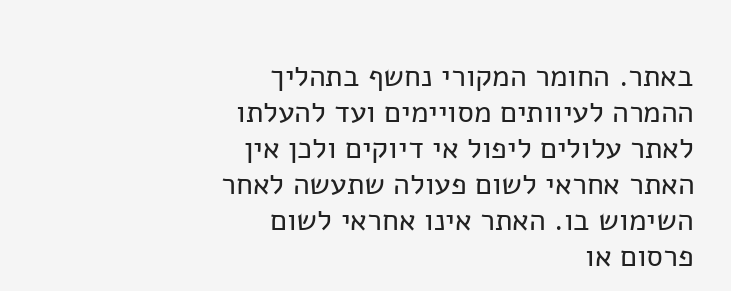באתר. החומר המקורי נחשף בתהליך ההמרה לעיוותים מסויימים ועד להעלתו לאתר עלולים ליפול אי דיוקים ולכן אין האתר אחראי לשום פעולה שתעשה לאחר השימוש בו. האתר אינו אחראי לשום פרסום או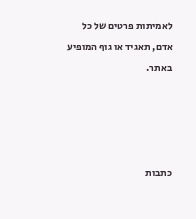לאמיתות פרטים של כל אדם, תאגיד או גוף המופיע באתר.




כתבות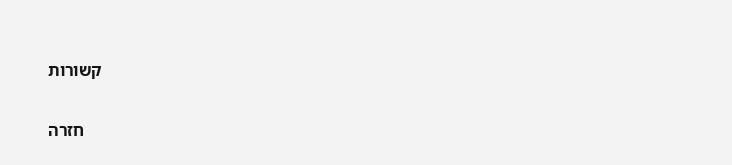קשורות

    חזרה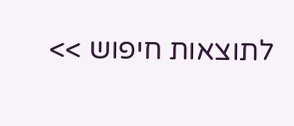לתוצאות חיפוש >>